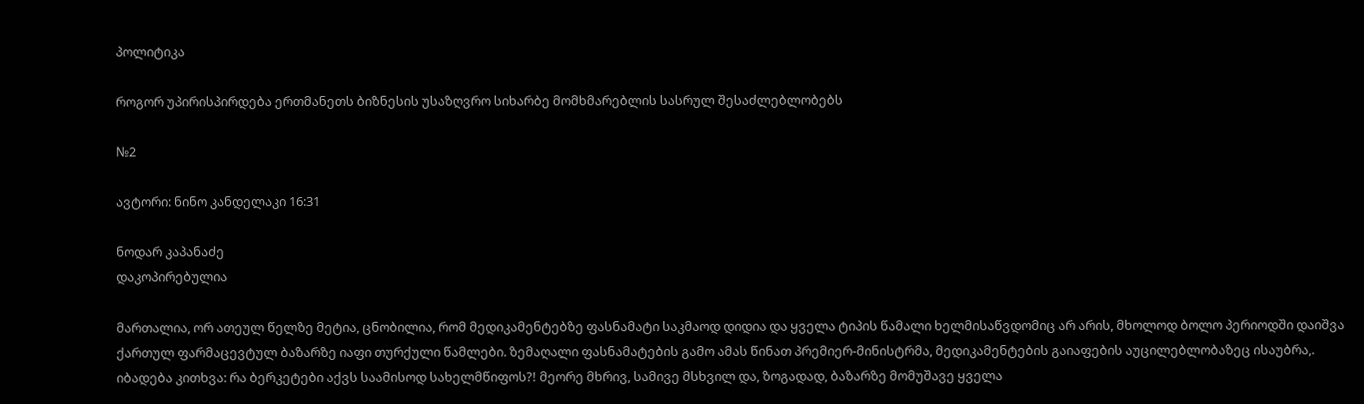პოლიტიკა

როგორ უპირისპირდება ერთმანეთს ბიზნესის უსაზღვრო სიხარბე მომხმარებლის სასრულ შესაძლებლობებს

№2

ავტორი: ნინო კანდელაკი 16:31

ნოდარ კაპანაძე
დაკოპირებულია

მართალია, ორ ათეულ წელზე მეტია, ცნობილია, რომ მედიკამენტებზე ფასნამატი საკმაოდ დიდია და ყველა ტიპის წამალი ხელმისაწვდომიც არ არის, მხოლოდ ბოლო პერიოდში დაიშვა ქართულ ფარმაცევტულ ბაზარზე იაფი თურქული წამლები. ზემაღალი ფასნამატების გამო ამას წინათ პრემიერ-მინისტრმა, მედიკამენტების გაიაფების აუცილებლობაზეც ისაუბრა,. იბადება კითხვა: რა ბერკეტები აქვს საამისოდ სახელმწიფოს?! მეორე მხრივ, სამივე მსხვილ და, ზოგადად, ბაზარზე მომუშავე ყველა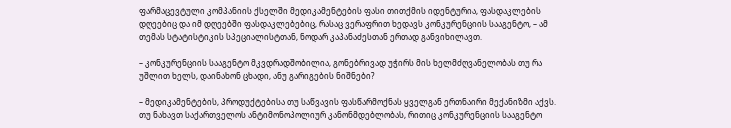ფარმაცევტული კომპანიის ქსელში მედიკამენტების ფასი თითქმის იდენტურია, ფასდაკლების დღეებიც და იმ დღეებში ფასდაკლებებიც, რასაც ვერაფრით ხედავს კონკურენციის სააგენტო, – ამ თემას სტატისტიკის სპეციალისტთან, ნოდარ კაპანაძესთან ერთად განვიხილავთ.

– კონკურენციის სააგენტო მკვდრადშობილია, გონებრივად უჭირს მის ხელმძღვანელობას თუ რა უშლით ხელს, დაინახონ ცხადი, ანუ გარიგების ნიშნები?

– მედიკამენტების, პროდუქტებისა თუ საწვავის ფასწარმოქნას ყველგან ერთნაირი მექანიზმი აქვს. თუ ნახავთ საქართველოს ანტიმონოპოლიურ კანონმდებლობას, რითიც კონკურენციის სააგენტო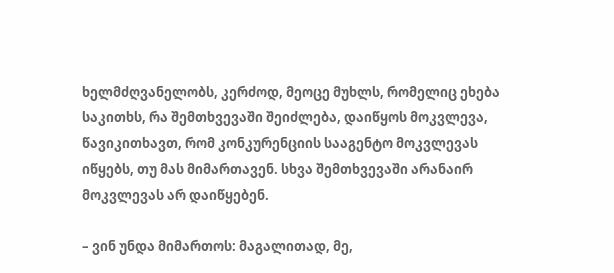ხელმძღვანელობს, კერძოდ, მეოცე მუხლს, რომელიც ეხება საკითხს, რა შემთხვევაში შეიძლება, დაიწყოს მოკვლევა, წავიკითხავთ, რომ კონკურენციის სააგენტო მოკვლევას იწყებს, თუ მას მიმართავენ. სხვა შემთხვევაში არანაირ მოკვლევას არ დაიწყებენ.

– ვინ უნდა მიმართოს: მაგალითად, მე,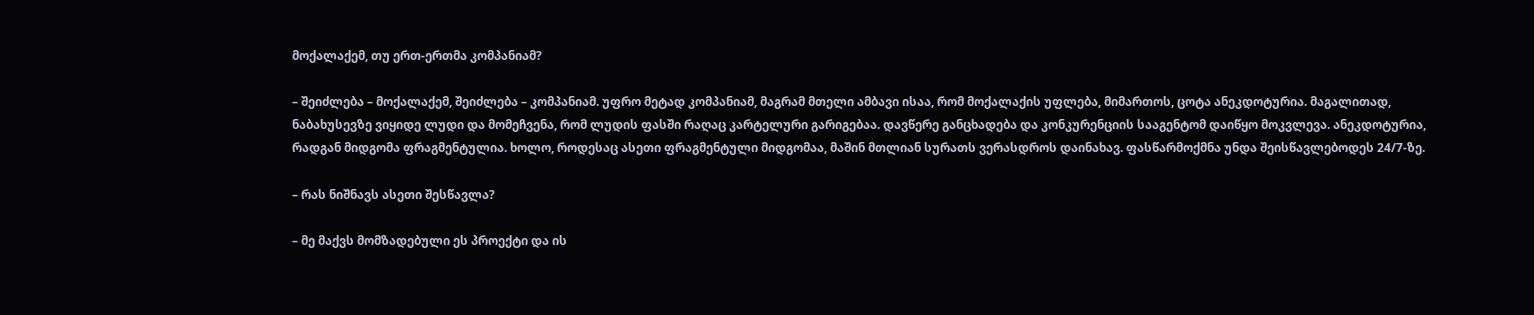მოქალაქემ, თუ ერთ-ერთმა კომპანიამ?

– შეიძლება – მოქალაქემ, შეიძლება – კომპანიამ. უფრო მეტად კომპანიამ, მაგრამ მთელი ამბავი ისაა, რომ მოქალაქის უფლება, მიმართოს, ცოტა ანეკდოტურია. მაგალითად, ნაბახუსევზე ვიყიდე ლუდი და მომეჩვენა, რომ ლუდის ფასში რაღაც კარტელური გარიგებაა. დავწერე განცხადება და კონკურენციის სააგენტომ დაიწყო მოკვლევა. ანეკდოტურია, რადგან მიდგომა ფრაგმენტულია. ხოლო, როდესაც ასეთი ფრაგმენტული მიდგომაა, მაშინ მთლიან სურათს ვერასდროს დაინახავ. ფასწარმოქმნა უნდა შეისწავლებოდეს 24/7-ზე.

– რას ნიშნავს ასეთი შესწავლა?

– მე მაქვს მომზადებული ეს პროექტი და ის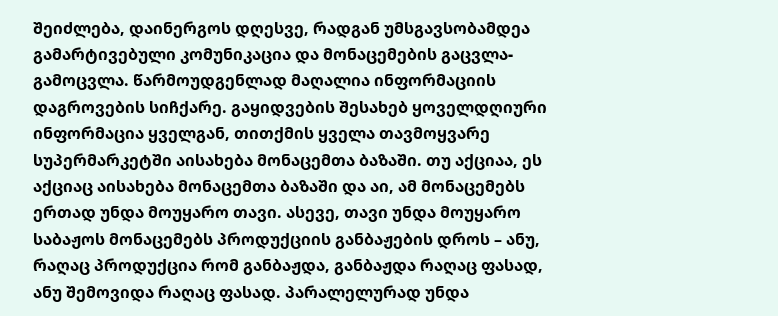შეიძლება, დაინერგოს დღესვე, რადგან უმსგავსობამდეა გამარტივებული კომუნიკაცია და მონაცემების გაცვლა-გამოცვლა. წარმოუდგენლად მაღალია ინფორმაციის დაგროვების სიჩქარე. გაყიდვების შესახებ ყოველდღიური ინფორმაცია ყველგან, თითქმის ყველა თავმოყვარე სუპერმარკეტში აისახება მონაცემთა ბაზაში. თუ აქციაა, ეს აქციაც აისახება მონაცემთა ბაზაში და აი, ამ მონაცემებს ერთად უნდა მოუყარო თავი. ასევე, თავი უნდა მოუყარო საბაჟოს მონაცემებს პროდუქციის განბაჟების დროს – ანუ, რაღაც პროდუქცია რომ განბაჟდა, განბაჟდა რაღაც ფასად, ანუ შემოვიდა რაღაც ფასად. პარალელურად უნდა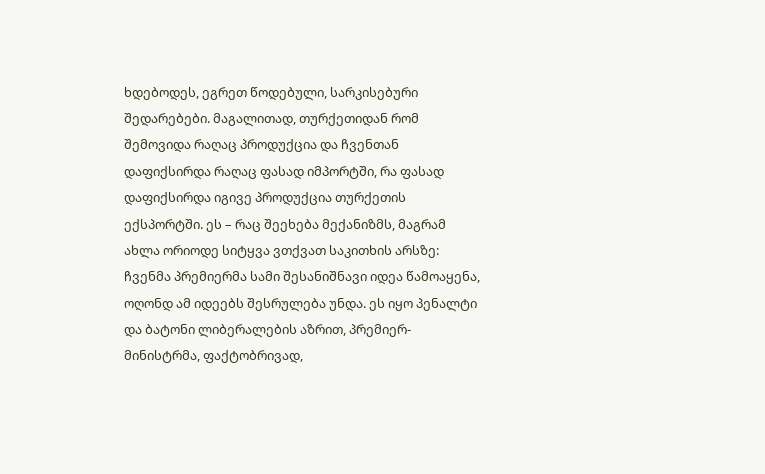ხდებოდეს, ეგრეთ წოდებული, სარკისებური შედარებები. მაგალითად, თურქეთიდან რომ შემოვიდა რაღაც პროდუქცია და ჩვენთან დაფიქსირდა რაღაც ფასად იმპორტში, რა ფასად დაფიქსირდა იგივე პროდუქცია თურქეთის ექსპორტში. ეს – რაც შეეხება მექანიზმს, მაგრამ ახლა ორიოდე სიტყვა ვთქვათ საკითხის არსზე: ჩვენმა პრემიერმა სამი შესანიშნავი იდეა წამოაყენა, ოღონდ ამ იდეებს შესრულება უნდა. ეს იყო პენალტი და ბატონი ლიბერალების აზრით, პრემიერ-მინისტრმა, ფაქტობრივად,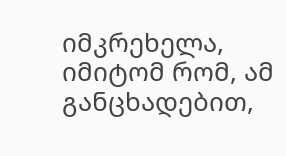იმკრეხელა, იმიტომ რომ, ამ განცხადებით,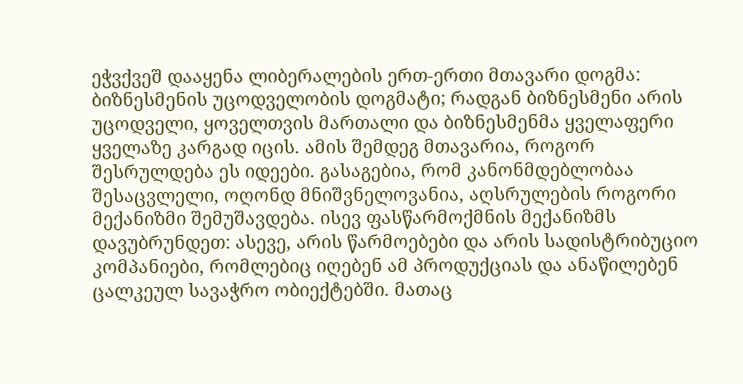ეჭვქვეშ დააყენა ლიბერალების ერთ-ერთი მთავარი დოგმა: ბიზნესმენის უცოდველობის დოგმატი; რადგან ბიზნესმენი არის უცოდველი, ყოველთვის მართალი და ბიზნესმენმა ყველაფერი ყველაზე კარგად იცის. ამის შემდეგ მთავარია, როგორ შესრულდება ეს იდეები. გასაგებია, რომ კანონმდებლობაა შესაცვლელი, ოღონდ მნიშვნელოვანია, აღსრულების როგორი მექანიზმი შემუშავდება. ისევ ფასწარმოქმნის მექანიზმს დავუბრუნდეთ: ასევე, არის წარმოებები და არის სადისტრიბუციო კომპანიები, რომლებიც იღებენ ამ პროდუქციას და ანაწილებენ ცალკეულ სავაჭრო ობიექტებში. მათაც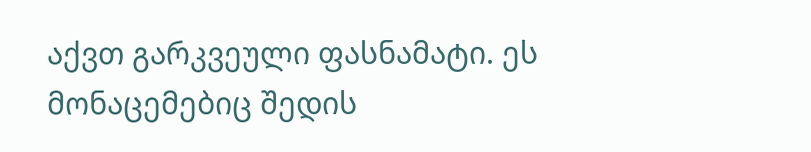აქვთ გარკვეული ფასნამატი. ეს მონაცემებიც შედის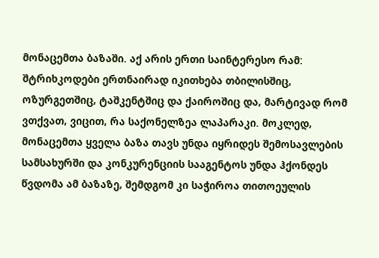მონაცემთა ბაზაში. აქ არის ერთი საინტერესო რამ: შტრიხკოდები ერთნაირად იკითხება თბილისშიც, ოზურგეთშიც, ტაშკენტშიც და ქაიროშიც და, მარტივად რომ ვთქვათ, ვიცით, რა საქონელზეა ლაპარაკი. მოკლედ, მონაცემთა ყველა ბაზა თავს უნდა იყრიდეს შემოსავლების სამსახურში და კონკურენციის სააგენტოს უნდა ჰქონდეს წვდომა ამ ბაზაზე, შემდგომ კი საჭიროა თითოეულის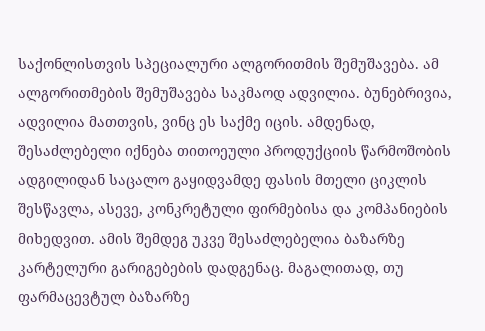საქონლისთვის სპეციალური ალგორითმის შემუშავება. ამ ალგორითმების შემუშავება საკმაოდ ადვილია. ბუნებრივია, ადვილია მათთვის, ვინც ეს საქმე იცის. ამდენად, შესაძლებელი იქნება თითოეული პროდუქციის წარმოშობის ადგილიდან საცალო გაყიდვამდე ფასის მთელი ციკლის შესწავლა, ასევე, კონკრეტული ფირმებისა და კომპანიების მიხედვით. ამის შემდეგ უკვე შესაძლებელია ბაზარზე კარტელური გარიგებების დადგენაც. მაგალითად, თუ ფარმაცევტულ ბაზარზე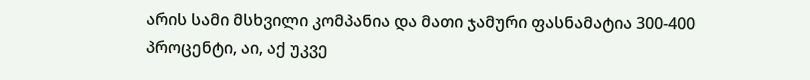არის სამი მსხვილი კომპანია და მათი ჯამური ფასნამატია 300-400 პროცენტი, აი, აქ უკვე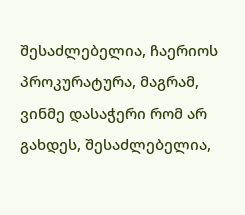შესაძლებელია, ჩაერიოს პროკურატურა, მაგრამ, ვინმე დასაჭერი რომ არ გახდეს, შესაძლებელია,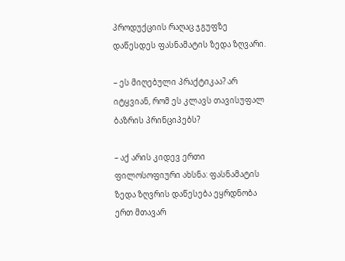პროდუქციის რაღაც ჯგუფზე დაწესდეს ფასნამატის ზედა ზღვარი.

– ეს მიღებული პრაქტიკაა? არ იტყვიან, რომ ეს კლავს თავისუფალ ბაზრის პრინციპებს?

– აქ არის კიდევ ერთი ფილოსოფიური ახსნა: ფასნამატის ზედა ზღვრის დაწესება ეყრდნობა ერთ მთავარ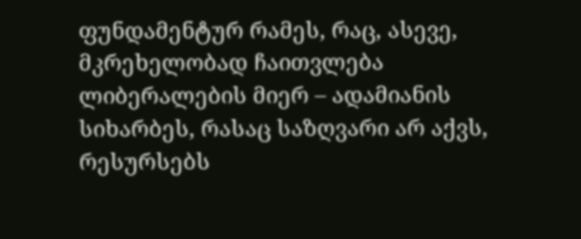ფუნდამენტურ რამეს, რაც, ასევე, მკრეხელობად ჩაითვლება ლიბერალების მიერ – ადამიანის სიხარბეს, რასაც საზღვარი არ აქვს, რესურსებს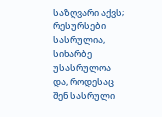საზღვარი აქვს; რესურსები სასრულია, სიხარბე უსასრულოა და, როდესაც შენ სასრული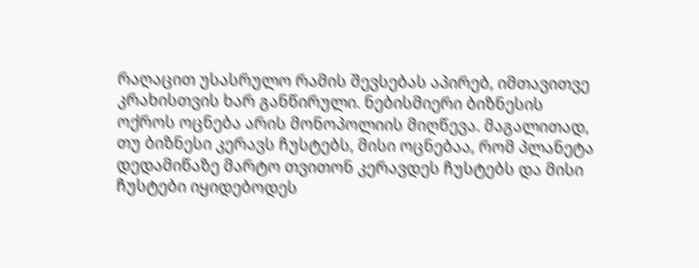რაღაცით უსასრულო რამის შევსებას აპირებ, იმთავითვე კრახისთვის ხარ განწირული. ნებისმიერი ბიზნესის ოქროს ოცნება არის მონოპოლიის მიღწევა. მაგალითად, თუ ბიზნესი კერავს ჩუსტებს, მისი ოცნებაა, რომ პლანეტა დედამიწაზე მარტო თვითონ კერავდეს ჩუსტებს და მისი ჩუსტები იყიდებოდეს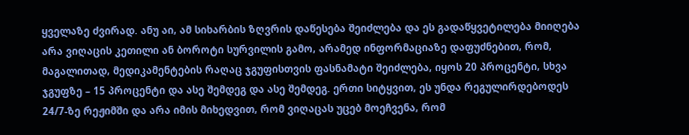ყველაზე ძვირად. ანუ აი, ამ სიხარბის ზღვრის დაწესება შეიძლება და ეს გადაწყვეტილება მიიღება არა ვიღაცის კეთილი ან ბოროტი სურვილის გამო, არამედ ინფორმაციაზე დაფუძნებით, რომ, მაგალითად, მედიკამენტების რაღაც ჯგუფისთვის ფასნამატი შეიძლება, იყოს 20 პროცენტი, სხვა ჯგუფზე – 15 პროცენტი და ასე შემდეგ და ასე შემდეგ. ერთი სიტყვით, ეს უნდა რეგულირდებოდეს 24/7-ზე რეჟიმში და არა იმის მიხედვით, რომ ვიღაცას უცებ მოეჩვენა, რომ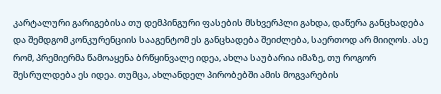კარტალური გარიგებისა თუ დემპინგური ფასების მსხვერპლი გახდა, დაწერა განცხადება და შემდგომ კონკურენციის სააგენტომ ეს განცხადება შეიძლება, საერთოდ არ მიიღოს. ასე რომ, პრემიერმა წამოაყენა ბრწყინვალე იდეა, ახლა საუბარია იმაზე, თუ როგორ შესრულდება ეს იდეა. თუმცა, ახლანდელ პირობებში ამის მოგვარების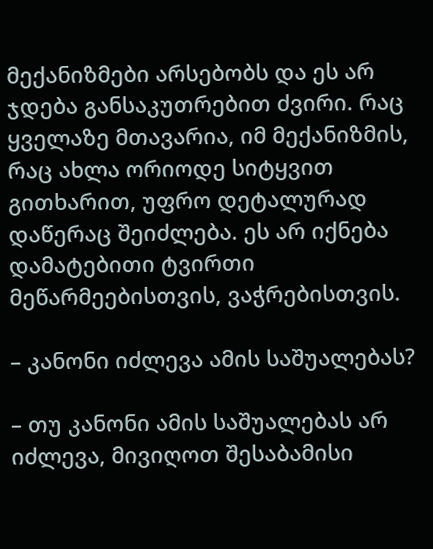მექანიზმები არსებობს და ეს არ ჯდება განსაკუთრებით ძვირი. რაც ყველაზე მთავარია, იმ მექანიზმის, რაც ახლა ორიოდე სიტყვით გითხარით, უფრო დეტალურად დაწერაც შეიძლება. ეს არ იქნება დამატებითი ტვირთი მეწარმეებისთვის, ვაჭრებისთვის.

– კანონი იძლევა ამის საშუალებას?

– თუ კანონი ამის საშუალებას არ იძლევა, მივიღოთ შესაბამისი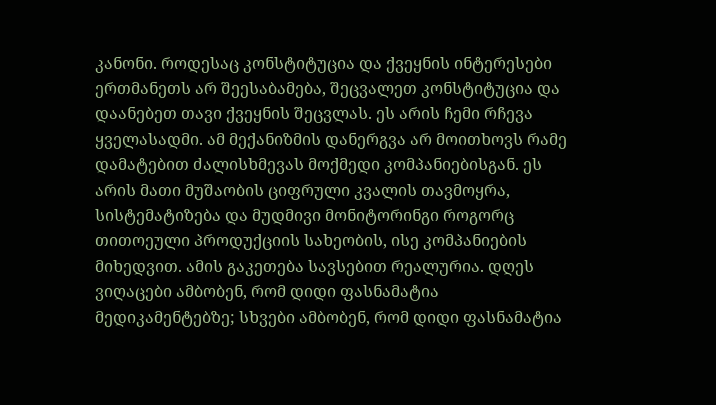კანონი. როდესაც კონსტიტუცია და ქვეყნის ინტერესები ერთმანეთს არ შეესაბამება, შეცვალეთ კონსტიტუცია და დაანებეთ თავი ქვეყნის შეცვლას. ეს არის ჩემი რჩევა ყველასადმი. ამ მექანიზმის დანერგვა არ მოითხოვს რამე დამატებით ძალისხმევას მოქმედი კომპანიებისგან. ეს არის მათი მუშაობის ციფრული კვალის თავმოყრა, სისტემატიზება და მუდმივი მონიტორინგი როგორც თითოეული პროდუქციის სახეობის, ისე კომპანიების მიხედვით. ამის გაკეთება სავსებით რეალურია. დღეს ვიღაცები ამბობენ, რომ დიდი ფასნამატია მედიკამენტებზე; სხვები ამბობენ, რომ დიდი ფასნამატია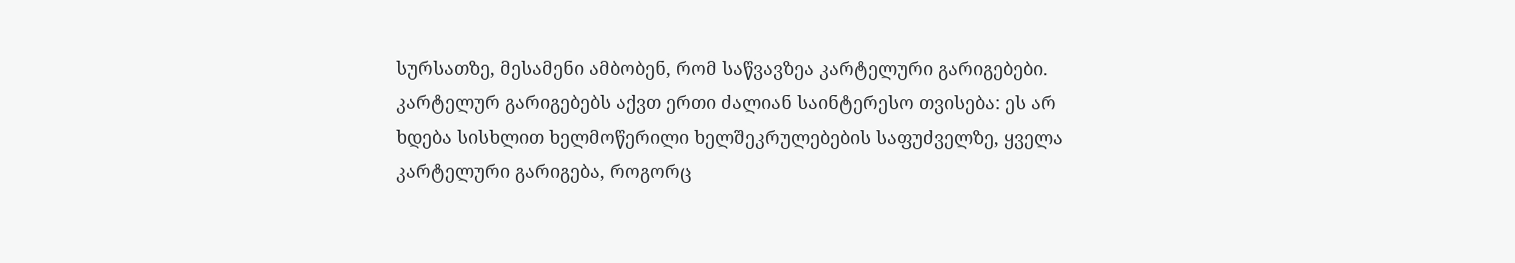სურსათზე, მესამენი ამბობენ, რომ საწვავზეა კარტელური გარიგებები. კარტელურ გარიგებებს აქვთ ერთი ძალიან საინტერესო თვისება: ეს არ ხდება სისხლით ხელმოწერილი ხელშეკრულებების საფუძველზე, ყველა კარტელური გარიგება, როგორც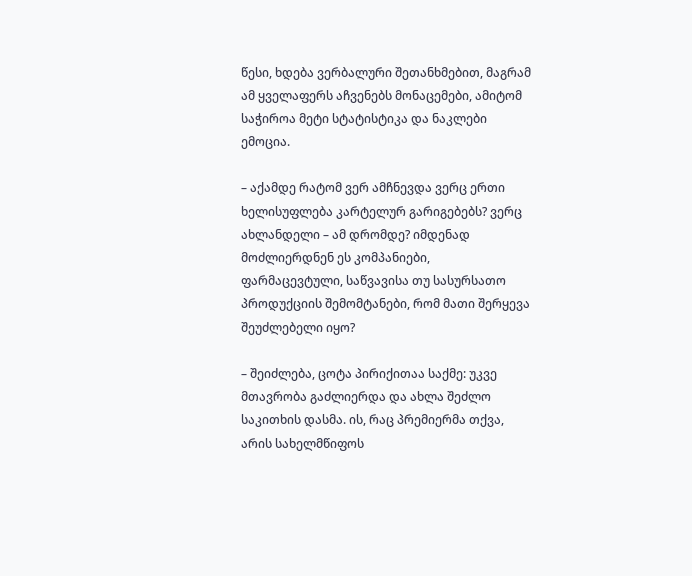წესი, ხდება ვერბალური შეთანხმებით, მაგრამ ამ ყველაფერს აჩვენებს მონაცემები, ამიტომ საჭიროა მეტი სტატისტიკა და ნაკლები ემოცია.

– აქამდე რატომ ვერ ამჩნევდა ვერც ერთი ხელისუფლება კარტელურ გარიგებებს? ვერც ახლანდელი – ამ დრომდე? იმდენად მოძლიერდნენ ეს კომპანიები, ფარმაცევტული, საწვავისა თუ სასურსათო პროდუქციის შემომტანები, რომ მათი შერყევა შეუძლებელი იყო?

– შეიძლება, ცოტა პირიქითაა საქმე: უკვე მთავრობა გაძლიერდა და ახლა შეძლო საკითხის დასმა. ის, რაც პრემიერმა თქვა, არის სახელმწიფოს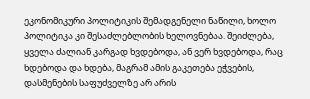ეკონომიკური პოლიტიკის შემადგენელი ნაწილი, ხოლო პოლიტიკა კი შესაძლებლობის ხელოვნებაა. შეიძლება, ყველა ძალიან კარგად ხვდებოდა, ან ვერ ხვდებოდა, რაც ხდებოდა და ხდება, მაგრამ ამის გაკეთება ეჭვების, დასმენების საფუძველზე არ არის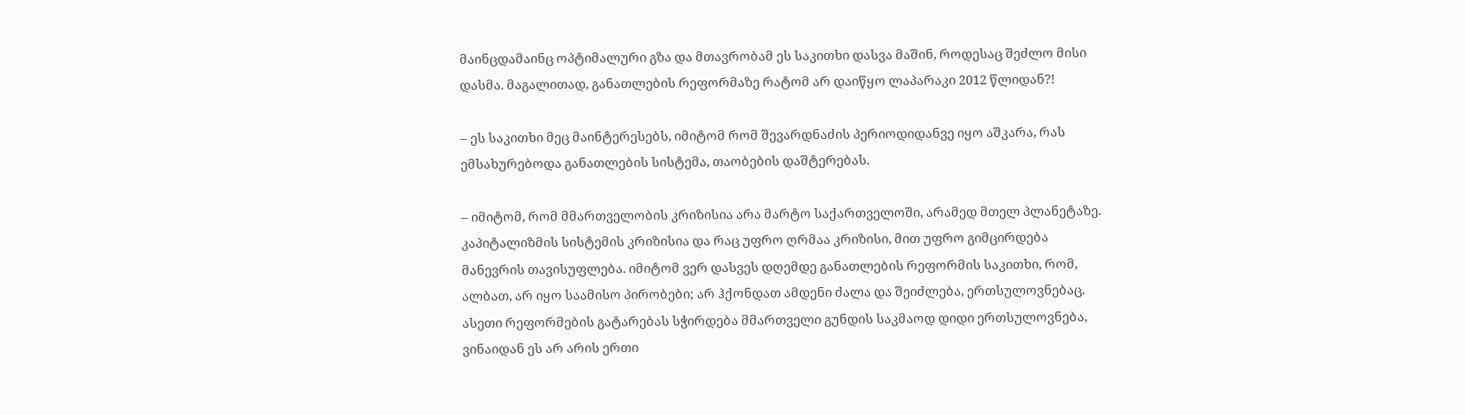მაინცდამაინც ოპტიმალური გზა და მთავრობამ ეს საკითხი დასვა მაშინ, როდესაც შეძლო მისი დასმა. მაგალითად, განათლების რეფორმაზე რატომ არ დაიწყო ლაპარაკი 2012 წლიდან?!

– ეს საკითხი მეც მაინტერესებს, იმიტომ რომ შევარდნაძის პერიოდიდანვე იყო აშკარა, რას ემსახურებოდა განათლების სისტემა, თაობების დაშტერებას.

– იმიტომ, რომ მმართველობის კრიზისია არა მარტო საქართველოში, არამედ მთელ პლანეტაზე. კაპიტალიზმის სისტემის კრიზისია და რაც უფრო ღრმაა კრიზისი, მით უფრო გიმცირდება მანევრის თავისუფლება. იმიტომ ვერ დასვეს დღემდე განათლების რეფორმის საკითხი, რომ, ალბათ, არ იყო საამისო პირობები; არ ჰქონდათ ამდენი ძალა და შეიძლება, ერთსულოვნებაც. ასეთი რეფორმების გატარებას სჭირდება მმართველი გუნდის საკმაოდ დიდი ერთსულოვნება, ვინაიდან ეს არ არის ერთი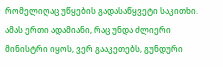რომელიღაც უწყების გადასაწყვეტი საკითხი. ამას ერთი ადამიანი, რაც უნდა ძლიერი მინისტრი იყოს, ვერ გააკეთებს, გუნდური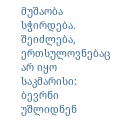მუშაობა სჭირდება. შეიძლება, ერთსულოვნებაც არ იყო საკმარისი: ბევრნი უშლიდნენ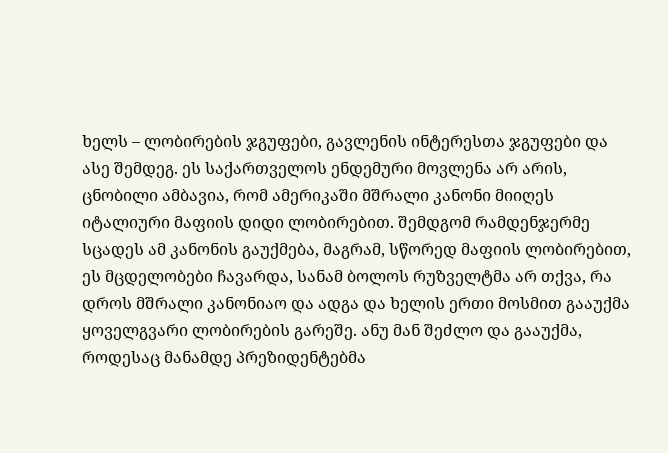ხელს – ლობირების ჯგუფები, გავლენის ინტერესთა ჯგუფები და ასე შემდეგ. ეს საქართველოს ენდემური მოვლენა არ არის, ცნობილი ამბავია, რომ ამერიკაში მშრალი კანონი მიიღეს იტალიური მაფიის დიდი ლობირებით. შემდგომ რამდენჯერმე სცადეს ამ კანონის გაუქმება, მაგრამ, სწორედ მაფიის ლობირებით, ეს მცდელობები ჩავარდა, სანამ ბოლოს რუზველტმა არ თქვა, რა დროს მშრალი კანონიაო და ადგა და ხელის ერთი მოსმით გააუქმა ყოველგვარი ლობირების გარეშე. ანუ მან შეძლო და გააუქმა, როდესაც მანამდე პრეზიდენტებმა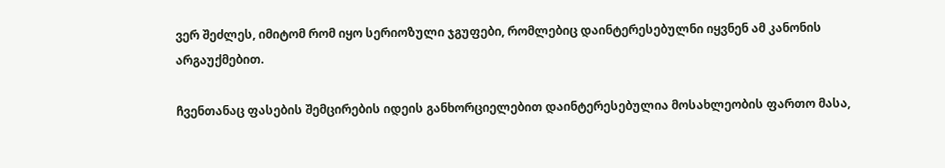ვერ შეძლეს, იმიტომ რომ იყო სერიოზული ჯგუფები, რომლებიც დაინტერესებულნი იყვნენ ამ კანონის არგაუქმებით.

ჩვენთანაც ფასების შემცირების იდეის განხორციელებით დაინტერესებულია მოსახლეობის ფართო მასა,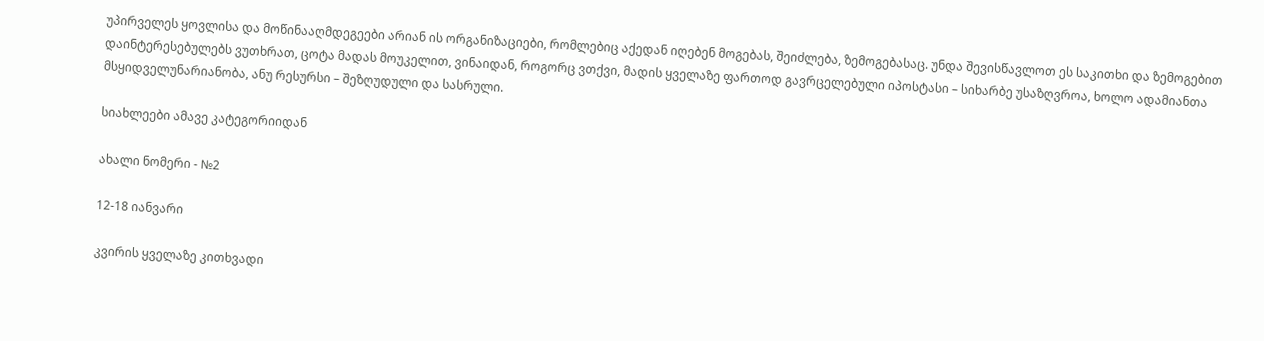უპირველეს ყოვლისა და მოწინააღმდეგეები არიან ის ორგანიზაციები, რომლებიც აქედან იღებენ მოგებას, შეიძლება, ზემოგებასაც. უნდა შევისწავლოთ ეს საკითხი და ზემოგებით დაინტერესებულებს ვუთხრათ, ცოტა მადას მოუკელით, ვინაიდან, როგორც ვთქვი, მადის ყველაზე ფართოდ გავრცელებული იპოსტასი – სიხარბე უსაზღვროა, ხოლო ადამიანთა მსყიდველუნარიანობა, ანუ რესურსი – შეზღუდული და სასრული.

სიახლეები ამავე კატეგორიიდან

ახალი ნომერი - №2

12-18 იანვარი

კვირის ყველაზე კითხვადი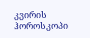კვირის ჰოროსკოპი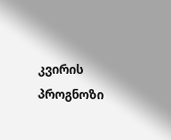კვირის პროგნოზი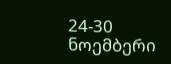24-30 ნოემბერი